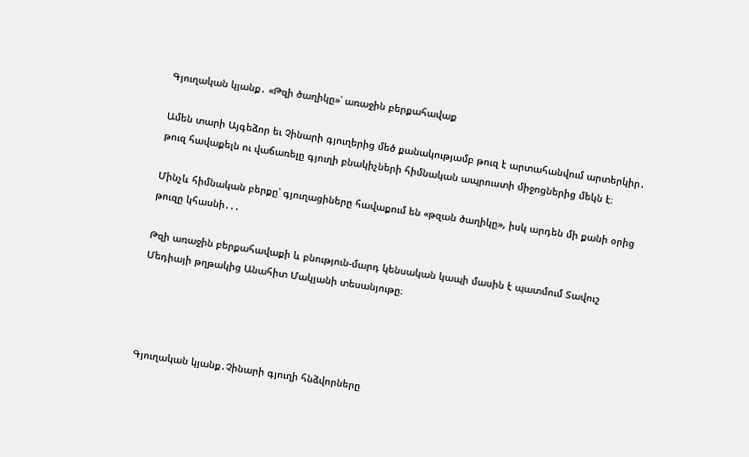Գյուղական կյանք․ «Թզի ծաղիկը»՝ առաջին բերքահավաք

Ամեն տարի Այգեձոր եւ Չինարի գյուղերից մեծ քանակությամբ թուզ է արտահանվում արտերկիր․ թուզ հավաքելն ու վաճառելը գյուղի բնակիչների հիմնական ապրուստի միջոցներից մեկն է։

Մինչև հիմնական բերքը՝ գյուղացիները հավաքում են «թզան ծաղիկը», իսկ արդեն մի քանի օրից թուզը կհասնի․․․

Թզի առաջին բերքահավաքի և բնություն-մարդ կենսական կապի մասին է պատմում Տավուշ Մեդիայի թղթակից Անահիտ Մակյանի տեսանյութը։




Գյուղական կյանք․Չինարի գյուղի հնձվորները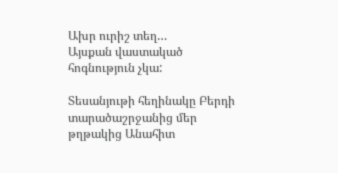Ախր ուրիշ տեղ…
Այսքան վաստակած հոգնություն չկա:

Տեսանյութի հեղինակը Բերդի տարածաշրջանից մեր թղթակից Անահիտ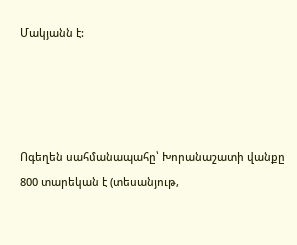Մակյանն է:




Ոգեղեն սահմանապահը՝ Խորանաշատի վանքը 800 տարեկան է (տեսանյութ,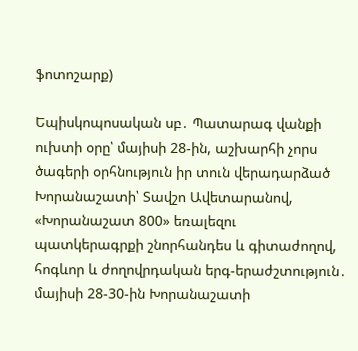ֆոտոշարք)

Եպիսկոպոսական սբ․ Պատարագ վանքի ուխտի օրը՝ մայիսի 28-ին, աշխարհի չորս ծագերի օրհնություն իր տուն վերադարձած Խորանաշատի՝ Տավշո Ավետարանով, «Խորանաշատ 800» եռալեզու պատկերագրքի շնորհանդես և գիտաժողով, հոգևոր և ժողովրդական երգ-երաժշտություն․ մայիսի 28-30-ին Խորանաշատի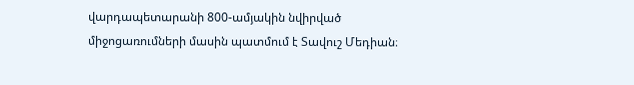վարդապետարանի 800-ամյակին նվիրված միջոցառումների մասին պատմում է Տավուշ Մեդիան։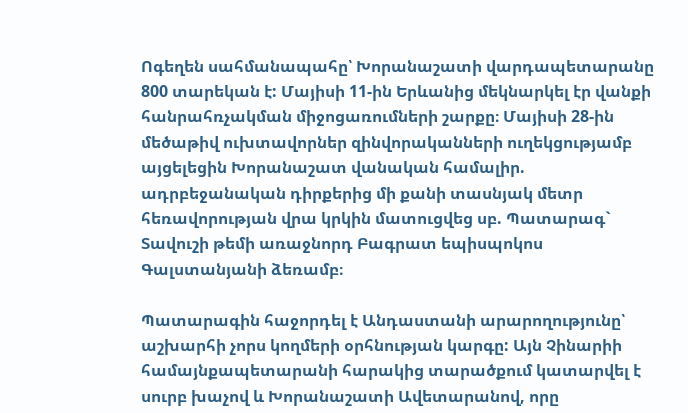Ոգեղեն սահմանապահը՝ Խորանաշատի վարդապետարանը 800 տարեկան է: Մայիսի 11-ին Երևանից մեկնարկել էր վանքի հանրահռչակման միջոցառումների շարքը։ Մայիսի 28-ին մեծաթիվ ուխտավորներ զինվորականների ուղեկցությամբ այցելեցին Խորանաշատ վանական համալիր. ադրբեջանական դիրքերից մի քանի տասնյակ մետր հեռավորության վրա կրկին մատուցվեց սբ. Պատարագ` Տավուշի թեմի առաջնորդ Բագրատ եպիսպոկոս Գալստանյանի ձեռամբ։

Պատարագին հաջորդել է Անդաստանի արարողությունը՝ աշխարհի չորս կողմերի օրհնության կարգը: Այն Չինարիի համայնքապետարանի հարակից տարածքում կատարվել է սուրբ խաչով և Խորանաշատի Ավետարանով, որը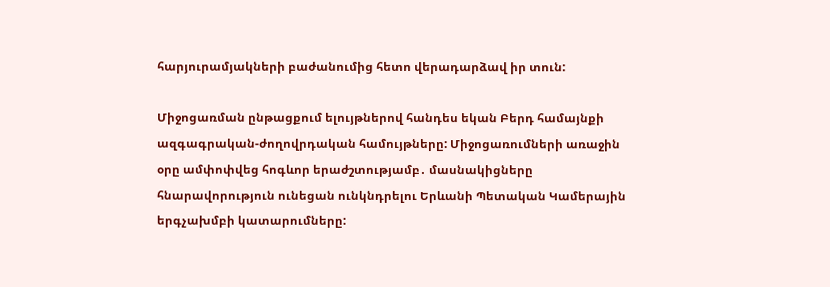հարյուրամյակների բաժանումից հետո վերադարձավ իր տուն:

Միջոցառման ընթացքում ելույթներով հանդես եկան Բերդ համայնքի ազգագրական-ժողովրդական համույթները: Միջոցառումների առաջին օրը ամփոփվեց հոգևոր երաժշտությամբ․ մասնակիցները հնարավորություն ունեցան ունկնդրելու Երևանի Պետական Կամերային երգչախմբի կատարումները: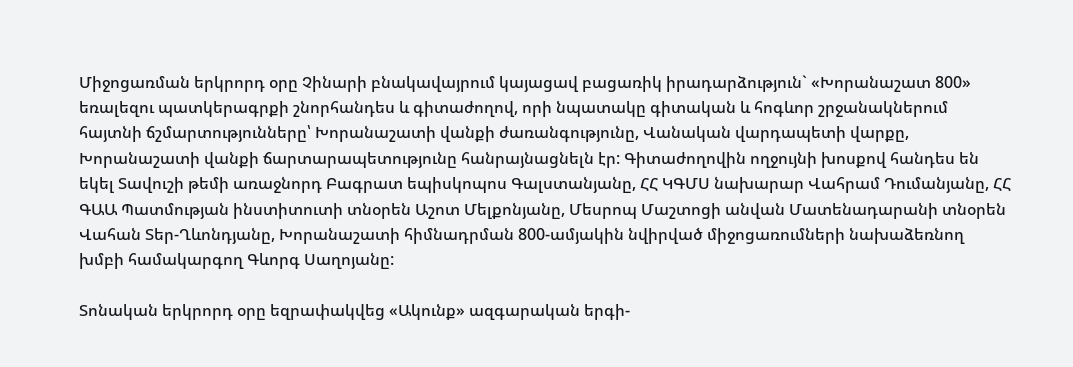Միջոցառման երկրորդ օրը Չինարի բնակավայրում կայացավ բացառիկ իրադարձություն` «Խորանաշատ 800» եռալեզու պատկերագրքի շնորհանդես և գիտաժողով, որի նպատակը գիտական և հոգևոր շրջանակներում հայտնի ճշմարտությունները՝ Խորանաշատի վանքի ժառանգությունը, Վանական վարդապետի վարքը, Խորանաշատի վանքի ճարտարապետությունը հանրայնացնելն էր: Գիտաժողովին ողջույնի խոսքով հանդես են եկել Տավուշի թեմի առաջնորդ Բագրատ եպիսկոպոս Գալստանյանը, ՀՀ ԿԳՄՍ նախարար Վահրամ Դումանյանը, ՀՀ ԳԱԱ Պատմության ինստիտուտի տնօրեն Աշոտ Մելքոնյանը, Մեսրոպ Մաշտոցի անվան Մատենադարանի տնօրեն Վահան Տեր-Ղևոնդյանը, Խորանաշատի հիմնադրման 800-ամյակին նվիրված միջոցառումների նախաձեռնող խմբի համակարգող Գևորգ Սաղոյանը:

Տոնական երկրորդ օրը եզրափակվեց «Ակունք» ազգարական երգի-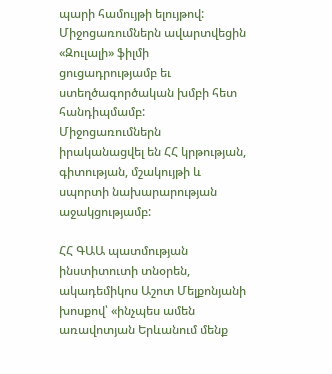պարի համույթի ելույթով: Միջոցառումներն ավարտվեցին «Զուլալի» ֆիլմի ցուցադրությամբ եւ ստեղծագործական խմբի հետ հանդիպմամբ: Միջոցառումներն իրականացվել են ՀՀ կրթության, գիտության, մշակույթի և սպորտի նախարարության աջակցությամբ:

ՀՀ ԳԱԱ պատմության ինստիտուտի տնօրեն, ակադեմիկոս Աշոտ Մելքոնյանի խոսքով՝ «ինչպես ամեն առավոտյան Երևանում մենք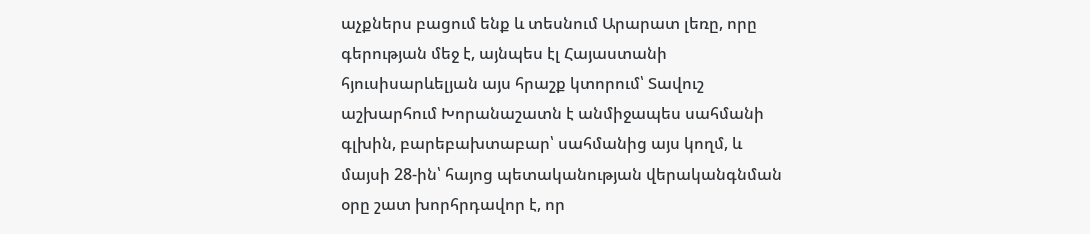աչքներս բացում ենք և տեսնում Արարատ լեռը, որը գերության մեջ է, այնպես էլ Հայաստանի հյուսիսարևելյան այս հրաշք կտորում՝ Տավուշ աշխարհում Խորանաշատն է անմիջապես սահմանի գլխին, բարեբախտաբար՝ սահմանից այս կողմ, և մայսի 28-ին՝ հայոց պետականության վերականգնման օրը շատ խորհրդավոր է, որ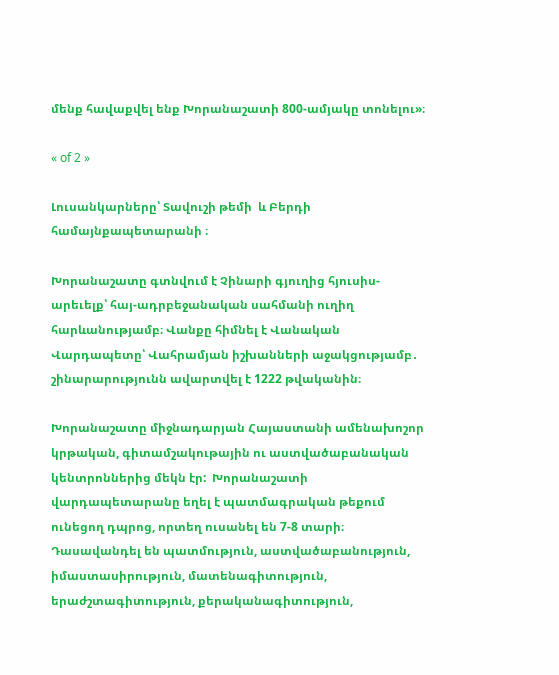մենք հավաքվել ենք Խորանաշատի 800-ամյակը տոնելու»։

« of 2 »

Լուսանկարները՝ Տավուշի թեմի  և Բերդի համայնքապետարանի ։

Խորանաշատը գտնվում է Չինարի գյուղից հյուսիս-արեւելք՝ հայ-ադրբեջանական սահմանի ուղիղ հարևանությամբ։ Վանքը հիմնել է Վանական Վարդապետը՝ Վահրամյան իշխանների աջակցությամբ․ շինարարությունն ավարտվել է 1222 թվականին։

Խորանաշատը միջնադարյան Հայաստանի ամենախոշոր կրթական, գիտամշակութային ու աստվածաբանական կենտրոններից մեկն էր:  Խորանաշատի վարդապետարանը եղել է պատմագրական թեքում ունեցող դպրոց, որտեղ ուսանել են 7-8 տարի։ Դասավանդել են պատմություն, աստվածաբանություն, իմաստասիրություն, մատենագիտություն, երաժշտագիտություն, քերականագիտություն,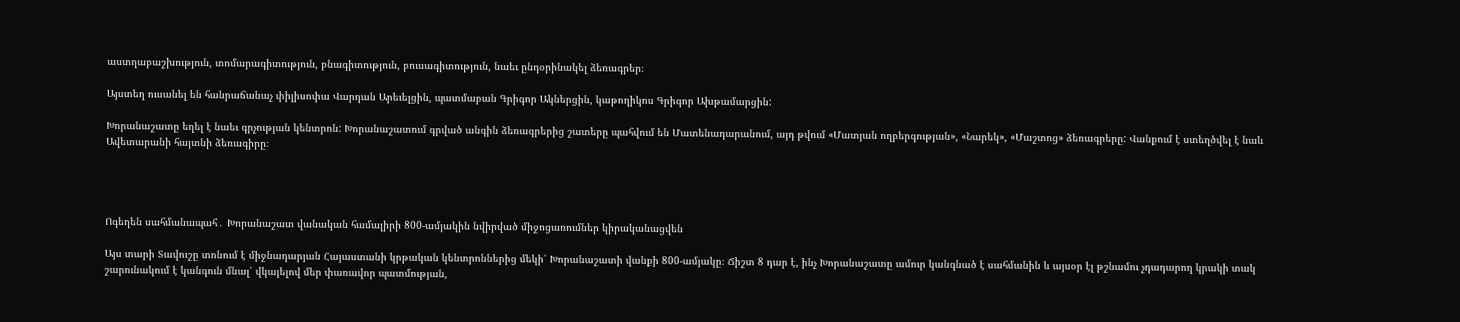աստղաբաշխություն, տոմարագիտություն, բնագիտություն, բուսագիտություն, նաեւ ընդօրինակել ձեռագրեր։

Այստեղ ուսանել են հանրաճանաչ փիլիսոփա Վարդան Արեւելցին, պատմաբան Գրիգոր Ակներցին, կաթողիկոս Գրիգոր Ախթամարցին:

Խորանաշատը եղել է նաեւ գրչության կենտրոն: Խորանաշատում գրված անգին ձեռագրերից շատերը պահվում են Մատենադարանում, այդ թվում «Մատյան ողբերգության», «Նարեկ», «Մաշտոց» ձեռագրերը: Վանքում է ստեղծվել է նաև Ավետարանի հայտնի ձեռագիրը։




Ոգեղեն սահմանապահ․ Խորանաշատ վանական համալիրի 800-ամյակին նվիրված միջոցառումներ կիրականացվեն

Այս տարի Տավուշը տոնում է միջնադարյան Հայաստանի կրթական կենտրոններից մեկի՝ Խորանաշատի վանքի 800-ամյակը։ Ճիշտ 8 դար է, ինչ Խորանաշատը ամուր կանգնած է սահմանին և այսօր էլ թշնամու չդադարող կրակի տակ շարունակում է կանգուն մնալ՝ վկայելով մեր փառավոր պատմության,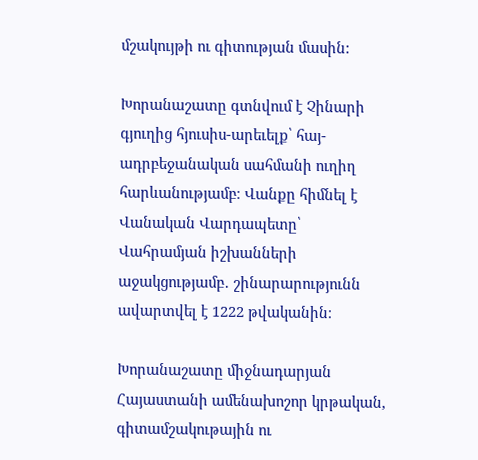մշակույթի ու գիտության մասին:

Խորանաշատը գտնվում է Չինարի գյուղից հյուսիս-արեւելք՝ հայ-ադրբեջանական սահմանի ուղիղ հարևանությամբ։ Վանքը հիմնել է Վանական Վարդապետը՝ Վահրամյան իշխանների աջակցությամբ․ շինարարությունն ավարտվել է 1222 թվականին։

Խորանաշատը միջնադարյան Հայաստանի ամենախոշոր կրթական, գիտամշակութային ու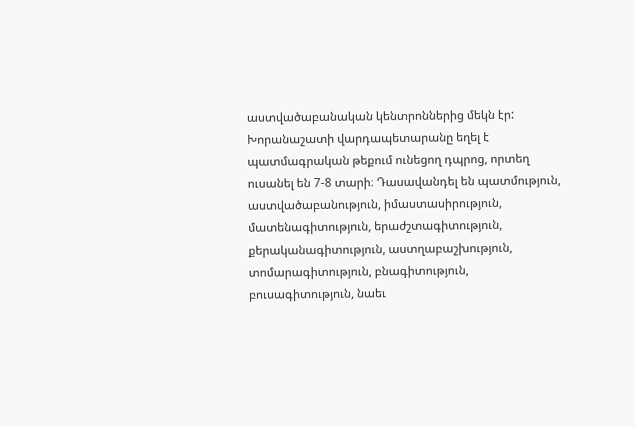աստվածաբանական կենտրոններից մեկն էր: Խորանաշատի վարդապետարանը եղել է պատմագրական թեքում ունեցող դպրոց, որտեղ ուսանել են 7-8 տարի։ Դասավանդել են պատմություն, աստվածաբանություն, իմաստասիրություն, մատենագիտություն, երաժշտագիտություն, քերականագիտություն, աստղաբաշխություն, տոմարագիտություն, բնագիտություն, բուսագիտություն, նաեւ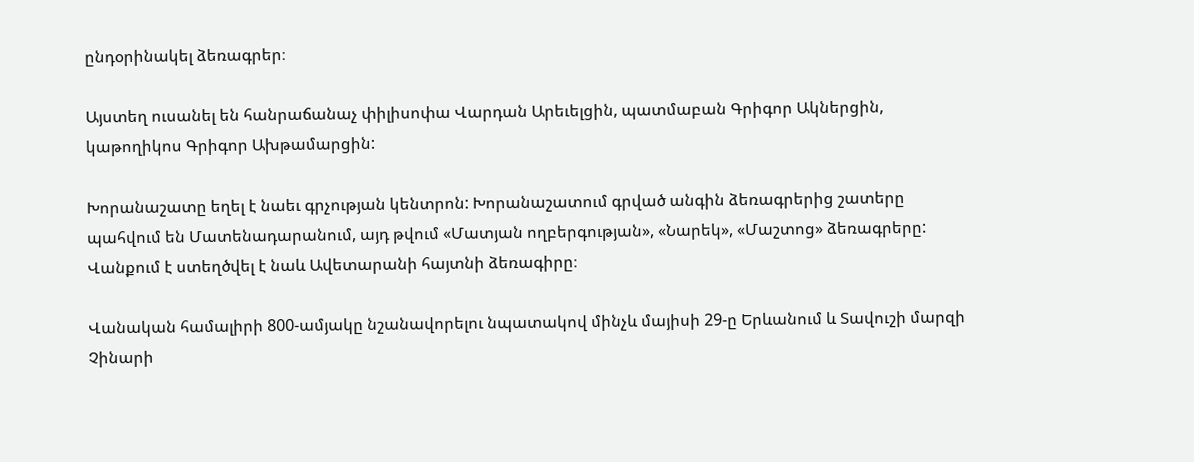ընդօրինակել ձեռագրեր։

Այստեղ ուսանել են հանրաճանաչ փիլիսոփա Վարդան Արեւելցին, պատմաբան Գրիգոր Ակներցին, կաթողիկոս Գրիգոր Ախթամարցին:

Խորանաշատը եղել է նաեւ գրչության կենտրոն: Խորանաշատում գրված անգին ձեռագրերից շատերը պահվում են Մատենադարանում, այդ թվում «Մատյան ողբերգության», «Նարեկ», «Մաշտոց» ձեռագրերը: Վանքում է ստեղծվել է նաև Ավետարանի հայտնի ձեռագիրը։

Վանական համալիրի 800-ամյակը նշանավորելու նպատակով մինչև մայիսի 29-ը Երևանում և Տավուշի մարզի Չինարի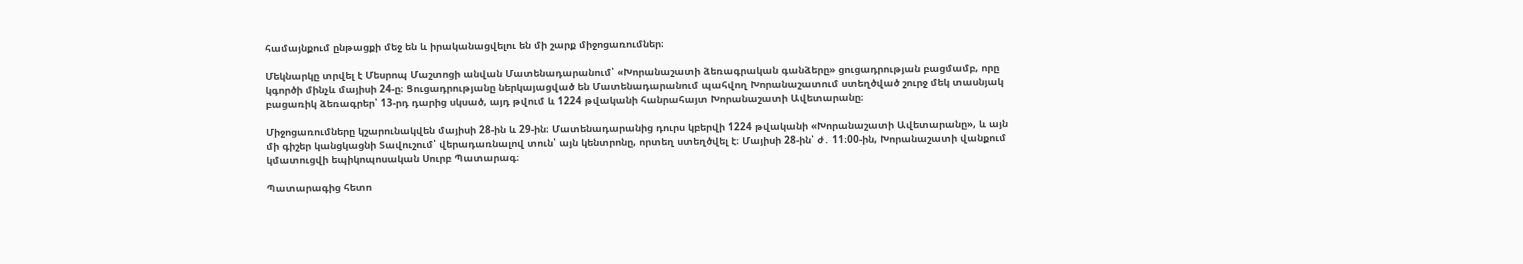համայնքում ընթացքի մեջ են և իրականացվելու են մի շարք միջոցառումներ։

Մեկնարկը տրվել է Մեսրոպ Մաշտոցի անվան Մատենադարանում՝ «Խորանաշատի ձեռագրական գանձերը» ցուցադրության բացմամբ, որը կգործի մինչև մայիսի 24-ը։ Ցուցադրությանը ներկայացված են Մատենադարանում պահվող Խորանաշատում ստեղծված շուրջ մեկ տասնյակ բացառիկ ձեռագրեր՝ 13-րդ դարից սկսած, այդ թվում և 1224 թվականի հանրահայտ Խորանաշատի Ավետարանը։

Միջոցառումները կշարունակվեն մայիսի 28-ին և 29-ին։ Մատենադարանից դուրս կբերվի 1224 թվականի «Խորանաշատի Ավետարանը», և այն մի գիշեր կանցկացնի Տավուշում՝ վերադառնալով տուն՝ այն կենտրոնը, որտեղ ստեղծվել է։ Մայիսի 28-ին՝ ժ․ 11։00-ին, Խորանաշատի վանքում կմատուցվի եպիկոպոսական Սուրբ Պատարագ։

Պատարագից հետո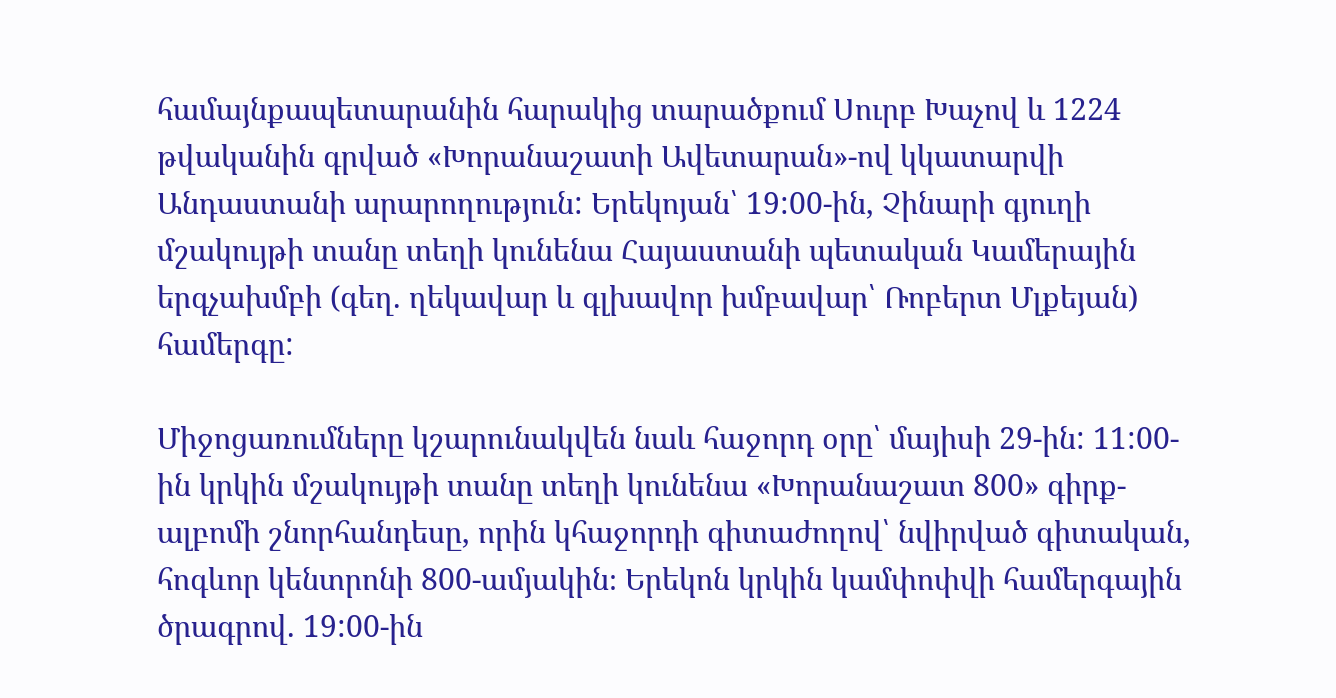համայնքապետարանին հարակից տարածքում Սուրբ Խաչով և 1224 թվականին գրված «Խորանաշատի Ավետարան»-ով կկատարվի Անդաստանի արարողություն: Երեկոյան՝ 19:00-ին, Չինարի գյուղի մշակույթի տանը տեղի կունենա Հայաստանի պետական Կամերային երգչախմբի (գեղ. ղեկավար և գլխավոր խմբավար՝ Ռոբերտ Մլքեյան) համերգը:

Միջոցառումները կշարունակվեն նաև հաջորդ օրը՝ մայիսի 29-ին: 11:00-ին կրկին մշակույթի տանը տեղի կունենա «Խորանաշատ 800» գիրք-ալբոմի շնորհանդեսը, որին կհաջորդի գիտաժողով՝ նվիրված գիտական, հոգևոր կենտրոնի 800-ամյակին։ Երեկոն կրկին կամփոփվի համերգային ծրագրով. 19:00-ին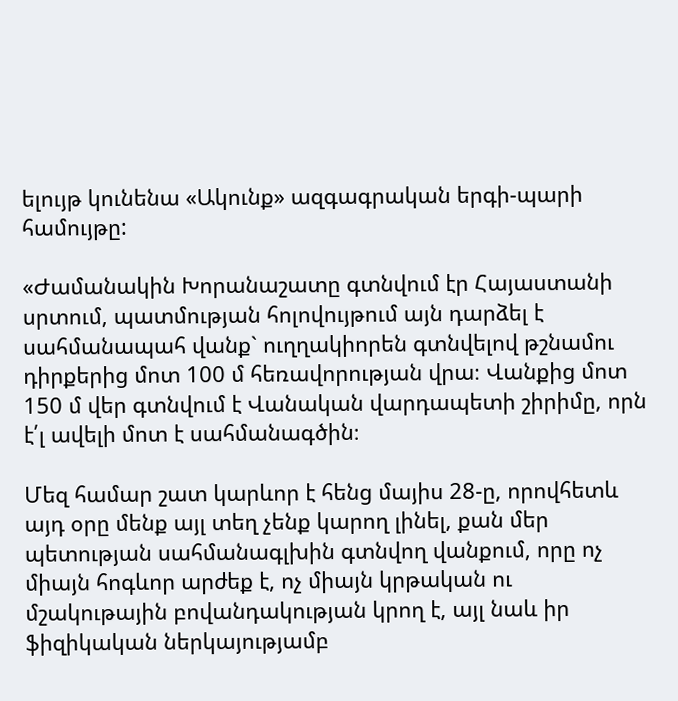ելույթ կունենա «Ակունք» ազգագրական երգի-պարի համույթը:

«Ժամանակին Խորանաշատը գտնվում էր Հայաստանի սրտում, պատմության հոլովույթում այն դարձել է սահմանապահ վանք` ուղղակիորեն գտնվելով թշնամու դիրքերից մոտ 100 մ հեռավորության վրա։ Վանքից մոտ 150 մ վեր գտնվում է Վանական վարդապետի շիրիմը, որն է՛լ ավելի մոտ է սահմանագծին։

Մեզ համար շատ կարևոր է հենց մայիս 28-ը, որովհետև այդ օրը մենք այլ տեղ չենք կարող լինել, քան մեր պետության սահմանագլխին գտնվող վանքում, որը ոչ միայն հոգևոր արժեք է, ոչ միայն կրթական ու մշակութային բովանդակության կրող է, այլ նաև իր ֆիզիկական ներկայությամբ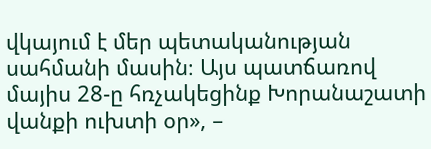վկայում է մեր պետականության սահմանի մասին։ Այս պատճառով մայիս 28-ը հռչակեցինք Խորանաշատի վանքի ուխտի օր», –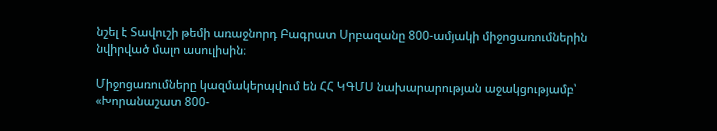նշել է Տավուշի թեմի առաջնորդ Բագրատ Սրբազանը 800-ամյակի միջոցառումներին նվիրված մալո ասուլիսին։

Միջոցառումները կազմակերպվում են ՀՀ ԿԳՄՍ նախարարության աջակցությամբ՝ «Խորանաշատ 800-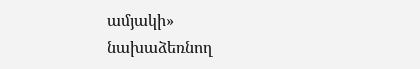ամյակի» նախաձեռնող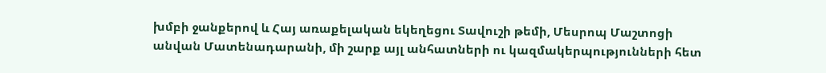խմբի ջանքերով և Հայ առաքելական եկեղեցու Տավուշի թեմի, Մեսրոպ Մաշտոցի անվան Մատենադարանի, մի շարք այլ անհատների ու կազմակերպությունների հետ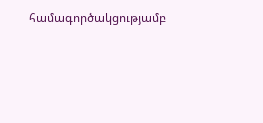համագործակցությամբ